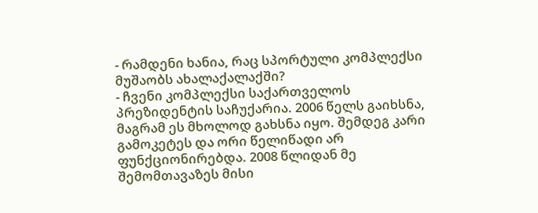- რამდენი ხანია, რაც სპორტული კომპლექსი მუშაობს ახალაქალაქში?
- ჩვენი კომპლექსი საქართველოს პრეზიდენტის საჩუქარია. 2006 წელს გაიხსნა, მაგრამ ეს მხოლოდ გახსნა იყო. შემდეგ კარი გამოკეტეს და ორი წელიწადი არ ფუნქციონირებდა. 2008 წლიდან მე შემომთავაზეს მისი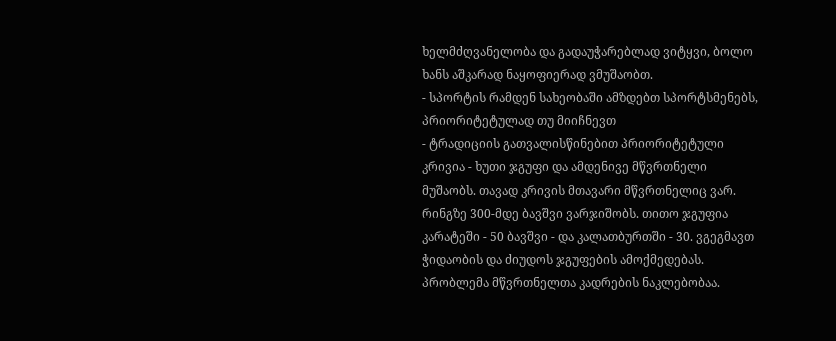ხელმძღვანელობა და გადაუჭარებლად ვიტყვი, ბოლო ხანს აშკარად ნაყოფიერად ვმუშაობთ.
- სპორტის რამდენ სახეობაში ამზდებთ სპორტსმენებს, პრიორიტეტულად თუ მიიჩნევთ
- ტრადიციის გათვალისწინებით პრიორიტეტული კრივია - ხუთი ჯგუფი და ამდენივე მწვრთნელი მუშაობს. თავად კრივის მთავარი მწვრთნელიც ვარ. რინგზე 300-მდე ბავშვი ვარჯიშობს. თითო ჯგუფია კარატეში - 50 ბავშვი - და კალათბურთში - 30. ვგეგმავთ ჭიდაობის და ძიუდოს ჯგუფების ამოქმედებას. პრობლემა მწვრთნელთა კადრების ნაკლებობაა.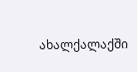ახალქალაქში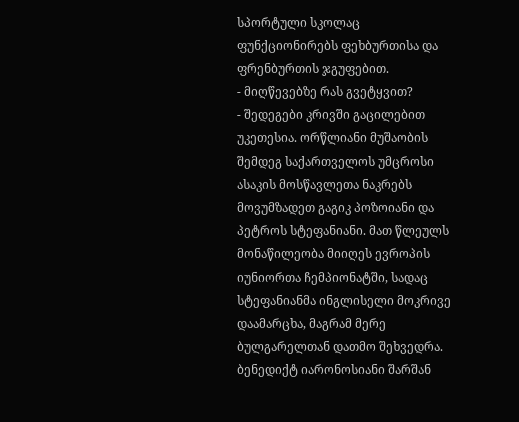სპორტული სკოლაც ფუნქციონირებს ფეხბურთისა და ფრენბურთის ჯგუფებით.
- მიღწევებზე რას გვეტყვით?
- შედეგები კრივში გაცილებით უკეთესია. ორწლიანი მუშაობის შემდეგ საქართველოს უმცროსი ასაკის მოსწავლეთა ნაკრებს მოვუმზადეთ გაგიკ პოზოიანი და პეტროს სტეფანიანი. მათ წლეულს მონაწილეობა მიიღეს ევროპის იუნიორთა ჩემპიონატში, სადაც სტეფანიანმა ინგლისელი მოკრივე დაამარცხა, მაგრამ მერე ბულგარელთან დათმო შეხვედრა. ბენედიქტ იარონოსიანი შარშან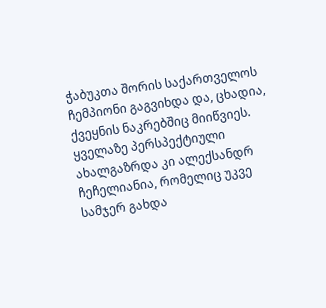ჭაბუკთა შორის საქართველოს ჩემპიონი გაგვიხდა და, ცხადია, ქვეყნის ნაკრებშიც მიიწვიეს. ყველაზე პერსპექტიული ახალგაზრდა კი ალექსანდრ ჩეჩელიანია, რომელიც უკვე სამჯერ გახდა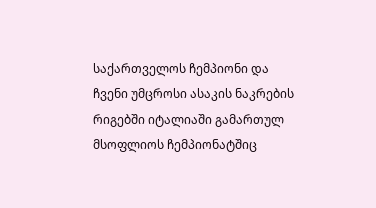საქართველოს ჩემპიონი და ჩვენი უმცროსი ასაკის ნაკრების რიგებში იტალიაში გამართულ მსოფლიოს ჩემპიონატშიც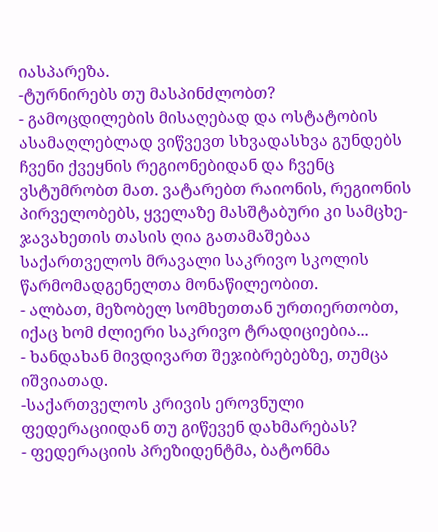იასპარეზა.
-ტურნირებს თუ მასპინძლობთ?
- გამოცდილების მისაღებად და ოსტატობის ასამაღლებლად ვიწვევთ სხვადასხვა გუნდებს ჩვენი ქვეყნის რეგიონებიდან და ჩვენც ვსტუმრობთ მათ. ვატარებთ რაიონის, რეგიონის პირველობებს, ყველაზე მასშტაბური კი სამცხე-ჯავახეთის თასის ღია გათამაშებაა საქართველოს მრავალი საკრივო სკოლის წარმომადგენელთა მონაწილეობით.
- ალბათ, მეზობელ სომხეთთან ურთიერთობთ, იქაც ხომ ძლიერი საკრივო ტრადიციებია...
- ხანდახან მივდივართ შეჯიბრებებზე, თუმცა იშვიათად.
-საქართველოს კრივის ეროვნული ფედერაციიდან თუ გიწევენ დახმარებას?
- ფედერაციის პრეზიდენტმა, ბატონმა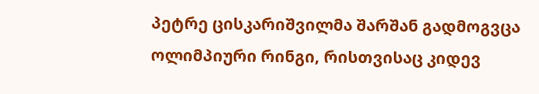პეტრე ცისკარიშვილმა შარშან გადმოგვცა ოლიმპიური რინგი, რისთვისაც კიდევ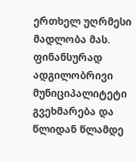ერთხელ უღრმესი მადლობა მას. ფინანსურად ადგილობრივი მუნიციპალიტეტი გვეხმარება და წლიდან წლამდე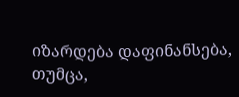იზარდება დაფინანსება, თუმცა,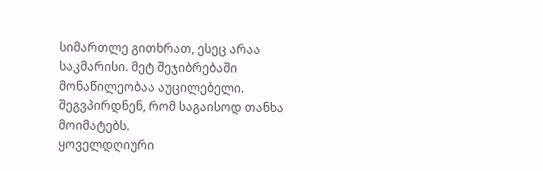სიმართლე გითხრათ, ესეც არაა საკმარისი. მეტ შეჯიბრებაში მონაწილეობაა აუცილებელი. შეგვპირდნენ, რომ საგაისოდ თანხა მოიმატებს.
ყოველდღიური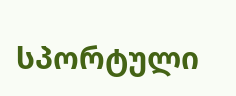სპორტული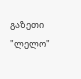გაზეთი
"ლელო"